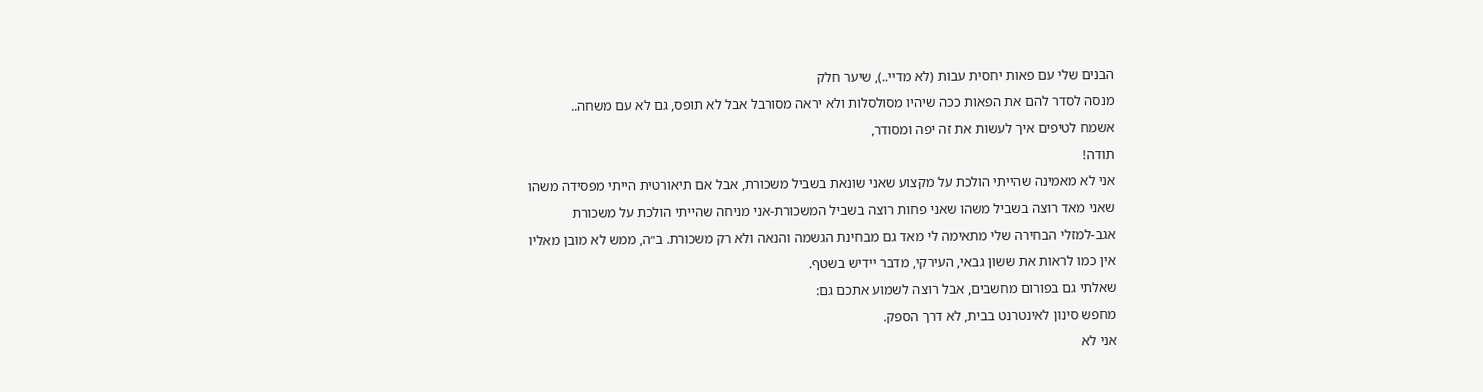הבנים שלי עם פאות יחסית עבות (לא מדיי..), שיער חלק
מנסה לסדר להם את הפאות ככה שיהיו מסולסלות ולא יראה מסורבל אבל לא תופס, גם לא עם משחה..
אשמח לטיפים איך לעשות את זה יפה ומסודר,
תודה!
אני לא מאמינה שהייתי הולכת על מקצוע שאני שונאת בשביל משכורת, אבל אם תיאורטית הייתי מפסידה משהו שאני מאד רוצה בשביל משהו שאני פחות רוצה בשביל המשכורת-אני מניחה שהייתי הולכת על משכורת
אגב-למזלי הבחירה שלי מתאימה לי מאד גם מבחינת הגשמה והנאה ולא רק משכורת. ב״ה, ממש לא מובן מאליו
אין כמו לראות את ששון גבאי, העירקי, מדבר יידיש בשטף.
שאלתי גם בפורום מחשבים, אבל רוצה לשמוע אתכם גם:
מחפש סינון לאינטרנט בבית, לא דרך הספק.
אני לא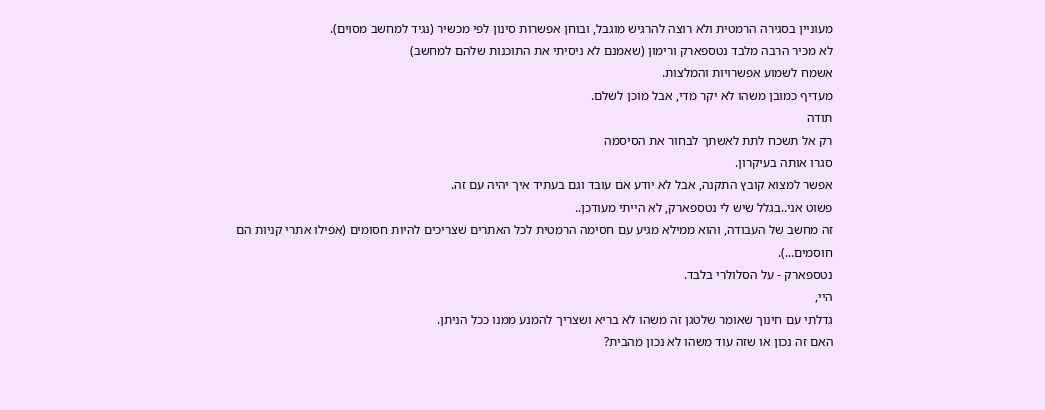מעוניין בסגירה הרמטית ולא רוצה להרגיש מוגבל, ובוחן אפשרות סינון לפי מכשיר (נגיד למחשב מסוים).
לא מכיר הרבה מלבד נטספארק ורימון (שאמנם לא ניסיתי את התוכנות שלהם למחשב)
אשמח לשמוע אפשרויות והמלצות.
מעדיף כמובן משהו לא יקר מדי, אבל מוכן לשלם.
תודה
רק אל תשכח לתת לאשתך לבחור את הסיסמה
סגרו אותה בעיקרון.
אפשר למצוא קובץ התקנה, אבל לא יודע אם עובד וגם בעתיד איך יהיה עם זה.
פשוט אני..בגלל שיש לי נטספארק, לא הייתי מעודכן..
זה מחשב של העבודה, והוא ממילא מגיע עם חסימה הרמטית לכל האתרים שצריכים להיות חסומים (אפילו אתרי קניות הם חוסמים...).
נטספארק - על הסלולרי בלבד.
היי,
גדלתי עם חינוך שאומר שלטגן זה משהו לא בריא ושצריך להמנע ממנו ככל הניתן.
האם זה נכון או שזה עוד משהו לא נכון מהבית?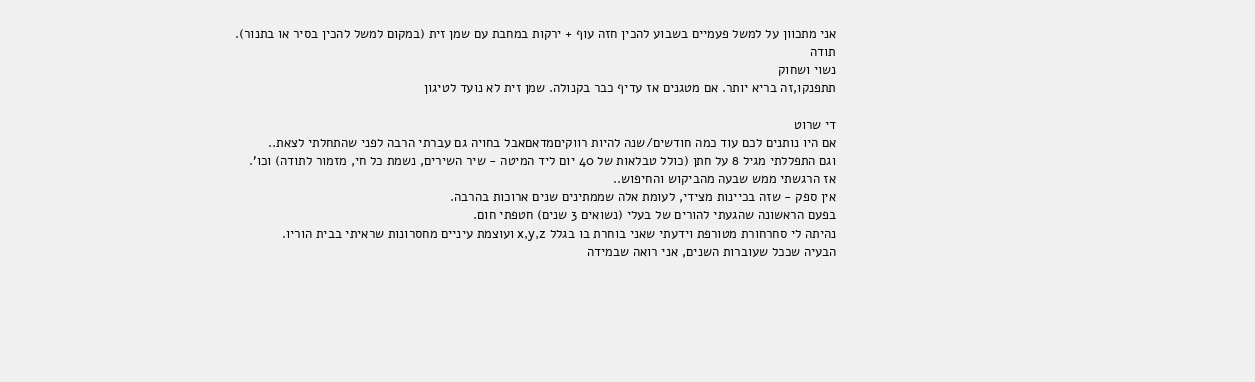אני מתכוון על למשל פעמיים בשבוע להכין חזה עוף + ירקות במחבת עם שמן זית (במקום למשל להכין בסיר או בתנור).
תודה
נשוי ושחוק
תתפנקו,זה בריא יותר. אם מטגנים אז עדיף כבר בקנולה. שמן זית לא נועד לטיגון

די שרוט
אם היו נותנים לכם עוד כמה חודשים/שנה להיות רווקיםמדאםאבל בחויה גם עברתי הרבה לפני שהתחלתי לצאת..
וגם התפללתי מגיל 8 על חתן (כולל טבלאות של 40 יום ליד המיטה - שיר השירים, נשמת כל חי, מזמור לתודה) וכו'.
אז הרגשתי ממש שבעה מהביקוש והחיפוש..
אין ספק - שזה בכיינות מצידי, לעומת אלה שממתינים שנים ארוכות בהרבה.
בפעם הראשונה שהגעתי להורים של בעלי (נשואים 3 שנים) חטפתי חום.
נהיתה לי סחרחורת מטורפת וידעתי שאני בוחרת בו בגלל x,y,z ועוצמת עיניים מחסרונות שראיתי בבית הוריו.
הבעיה שככל שעוברות השנים, אני רואה שבמידה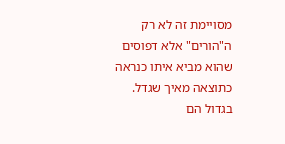מסויימת זה לא רק ה"הורים" אלא דפוסים שהוא מביא איתו כנראה כתוצאה מאיך שגדל.
בגדול הם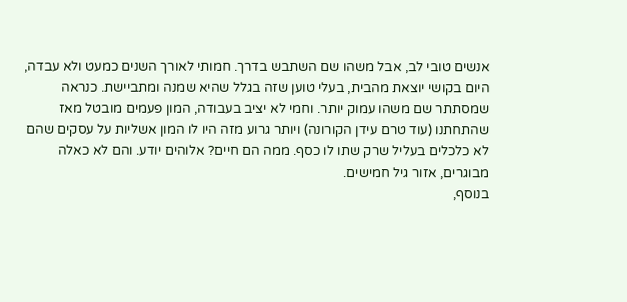אנשים טובי לב, אבל משהו שם השתבש בדרך. חמותי לאורך השנים כמעט ולא עבדה, היום בקושי יוצאת מהבית, בעלי טוען שזה בגלל שהיא שמנה ומתביישת. כנראה שמסתתר שם משהו עמוק יותר. וחמי לא יציב בעבודה, המון פעמים מובטל מאז שהתחתנו (עוד טרם עידן הקורונה) ויותר גרוע מזה היו לו המון אשליות על עסקים שהם לא כלכלים בעליל שרק שתו לו כסף. ממה הם חיים? אלוהים יודע. והם לא כאלה מבוגרים, אזור גיל חמישים.
בנוסף,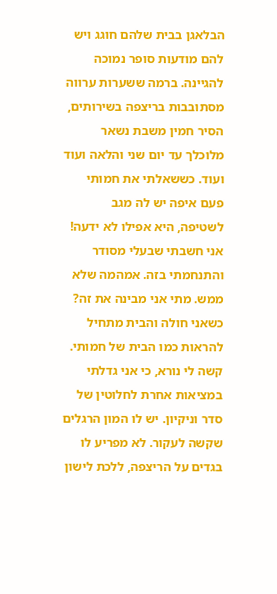הבלאגן בבית שלהם חוגג ויש להם מודעות סופר נמוכה להגיינה. ברמה ששערות ערווה מסתובבות בריצפה בשירותים, הסיר חמין משבת נשאר מלוכלך עד יום שני והלאה ועוד ועוד. כששאלתי את חמותי פעם איפה יש לה מגב לשטיפה, היא אפילו לא ידעה!
אני חשבתי שבעלי מסודר והתנחמתי בזה. אמהמה שלא ממש. מתי אני מבינה את זה? כשאני חולה והבית מתחיל להראות כמו הבית של חמותי. קשה לי נורא, כי אני גדלתי במציאות אחרת לחלוטין של סדר וניקיון. יש לו המון הרגלים שקשה לעקור. לא מפריע לו בגדים על הריצפה, ללכת לישון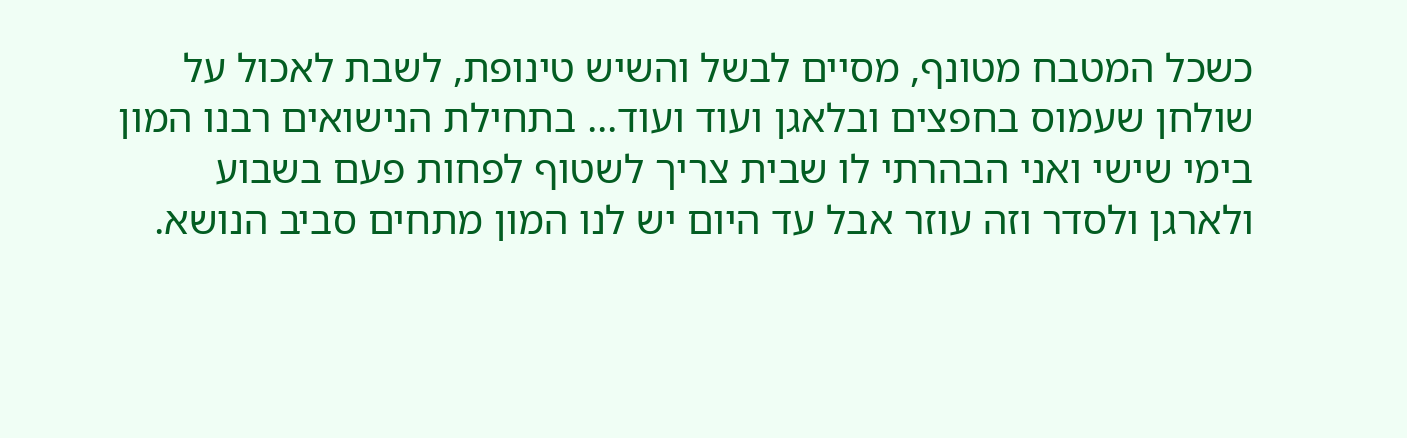כשכל המטבח מטונף, מסיים לבשל והשיש טינופת, לשבת לאכול על שולחן שעמוס בחפצים ובלאגן ועוד ועוד... בתחילת הנישואים רבנו המון בימי שישי ואני הבהרתי לו שבית צריך לשטוף לפחות פעם בשבוע ולארגן ולסדר וזה עוזר אבל עד היום יש לנו המון מתחים סביב הנושא.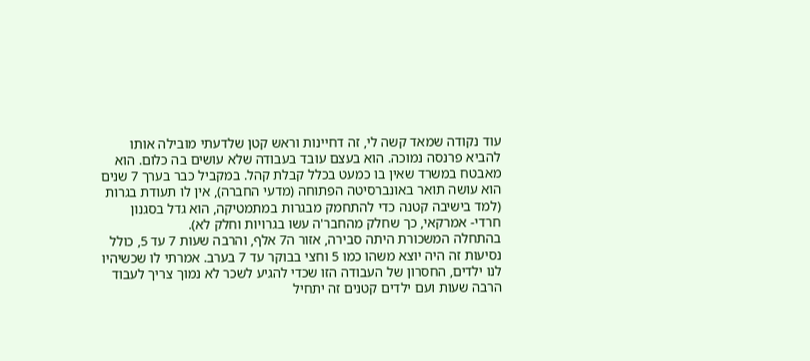עוד נקודה שמאד קשה לי, זה דחיינות וראש קטן שלדעתי מובילה אותו להביא פרנסה נמוכה. הוא בעצם עובד בעבודה שלא עושים בה כלום. הוא מאבטח במשרד שאין בו כמעט בכלל קבלת קהל. במקביל כבר בערך 7 שנים הוא עושה תואר באונברסיטה הפתוחה (מדעי החברה), אין לו תעודת בגרות (למד בישיבה קטנה כדי להתחמק מבגרות במתמטיקה, הוא גדל בסגנון חרדי- אמרקאי, כך שחלק מהחבר'ה עשו בגרויות וחלק לא).
בהתחלה המשכורת היתה סבירה, אזור ה7 אלף, והרבה שעות 7 עד 5, כולל נסיעות זה היה יוצא משהו כמו 5 וחצי בבוקר עד 7 בערב. אמרתי לו שכשיהיו לנו ילדים, החסרון של העבודה הזו שכדי להגיע לשכר לא נמוך צריך לעבוד הרבה שעות ועם ילדים קטנים זה יתחיל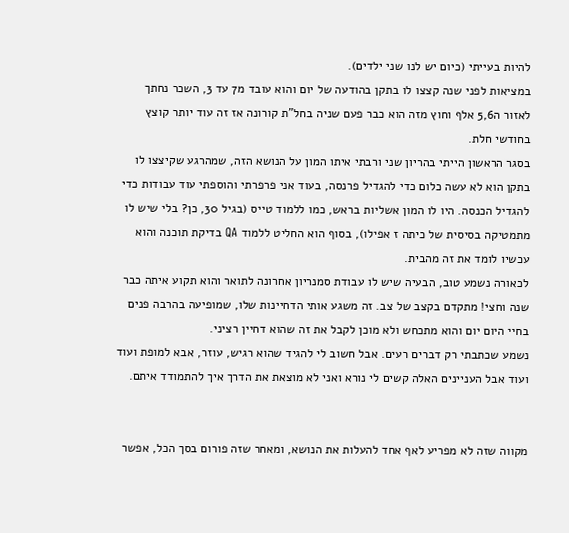להיות בעייתי (כיום יש לנו שני ילדים).
במציאות לפני שנה קצצו לו בתקן בהודעה של יום והוא עובד מ7 עד 3, השכר נחתך לאזור ה5,6 אלף וחוץ מזה הוא כבר פעם שניה בחל"ת קורונה אז זה עוד יותר קוצץ בחודשי חלת.
בסגר הראשון הייתי בהריון שני ורבתי איתו המון על הנושא הזה, שמהרגע שקיצצו לו בתקן הוא לא עשה כלום כדי להגדיל פרנסה, בעוד אני פרפרתי והוספתי עוד עבודות כדי להגדיל הכנסה. היו לו המון אשליות בראש, כמו ללמוד טייס (בגיל 30, כן? בלי שיש לו מתמטיקה בסיסית של כיתה ז אפילו), בסוף הוא החליט ללמוד QA בדיקת תוכנה והוא עכשיו לומד את זה מהבית.
לכאורה נשמע טוב, הבעיה שיש לו עבודת סמנריון אחרונה לתואר והוא תקוע איתה כבר שנה וחצי! מתקדם בקצב של צב. זה משגע אותי הדחיינות שלו, שמופיעה בהרבה פנים בחיי היום יום והוא מתכחש ולא מוכן לקבל את זה שהוא דחיין רציני.
נשמע שכתבתי רק דברים רעים. אבל חשוב לי להגיד שהוא רגיש, עוזר, אבא למופת ועוד ועוד אבל העניינים האלה קשים לי נורא ואני לא מוצאת את הדרך איך להתמודד איתם.


מקווה שזה לא מפריע לאף אחד להעלות את הנושא, ומאחר שזה פורום בסך הכל, אפשר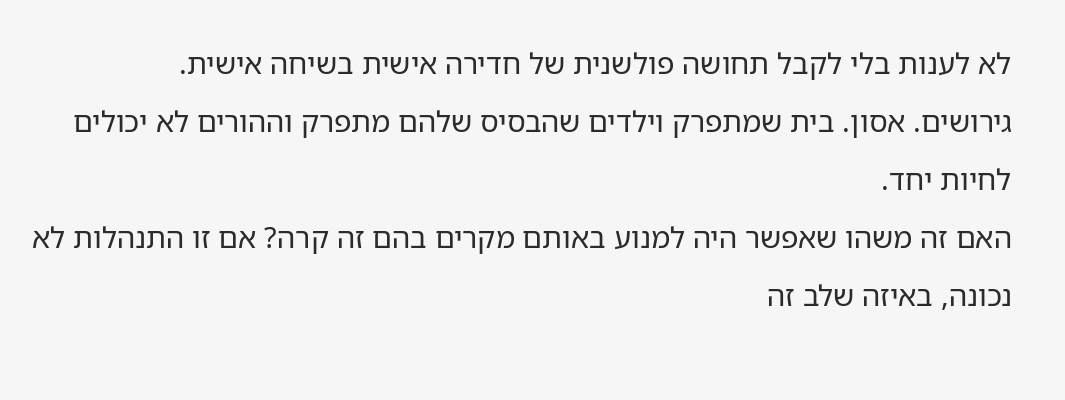לא לענות בלי לקבל תחושה פולשנית של חדירה אישית בשיחה אישית.
גירושים. אסון. בית שמתפרק וילדים שהבסיס שלהם מתפרק וההורים לא יכולים לחיות יחד.
האם זה משהו שאפשר היה למנוע באותם מקרים בהם זה קרה? אם זו התנהלות לא נכונה, באיזה שלב זה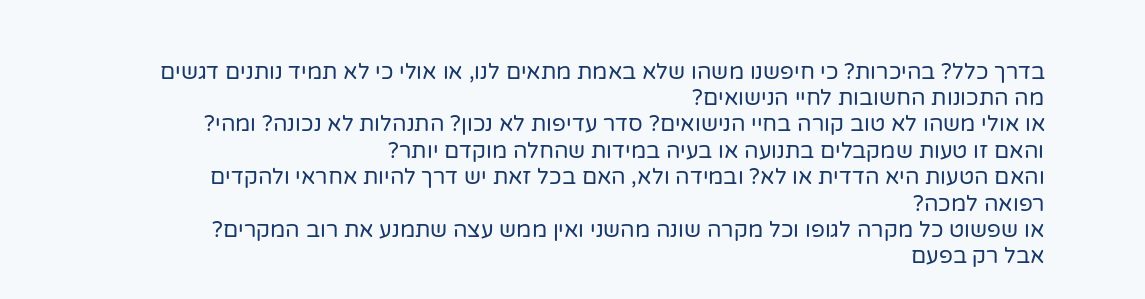בדרך כלל? בהיכרות? כי חיפשנו משהו שלא באמת מתאים לנו, או אולי כי לא תמיד נותנים דגשים מה התכונות החשובות לחיי הנישואים?
או אולי משהו לא טוב קורה בחיי הנישואים? סדר עדיפות לא נכון? התנהלות לא נכונה? ומהי? והאם זו טעות שמקבלים בתנועה או בעיה במידות שהחלה מוקדם יותר?
והאם הטעות היא הדדית או לא? ובמידה ולא, האם בכל זאת יש דרך להיות אחראי ולהקדים רפואה למכה?
או שפשוט כל מקרה לגופו וכל מקרה שונה מהשני ואין ממש עצה שתמנע את רוב המקרים?
אבל רק בפעם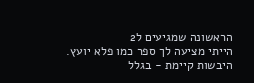הראשונה שמגיעים ל2
הייתי מציעה לך ספר כמו פלא יועץ.
היבשות קיימת - בגלל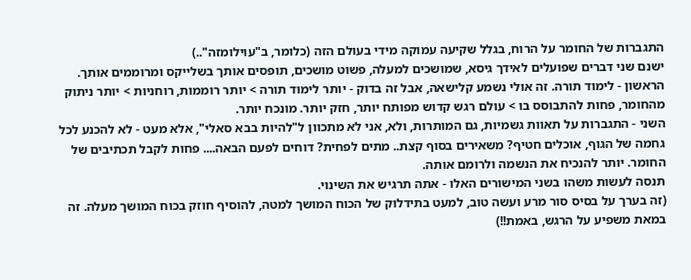התגברות של החומר על הרוח, בגלל שקיעה עמוקה מידי בעולם הזה (כלומר, ב"עוילומזה"..)
ישנם שני דברים שפועלים לאידך גיסא, שמושכים למעלה, פשוט מושכים, תופסים אותך בשלייקס ומרוממים אותך.
הראשון - לימוד תורה. זה אולי נשמע קלישאה, אבל זה בדוק - יותר לימוד תורה > יותר רוממות, רוחניות > יותר ניתוק מהחומר, פחות להתבוסס בו > עולם רגש קדוש מפותח יותר, חזק יותר. מונכח יותר.
השני - התגברות על תאוות גשמיות, גם המותרות, ולא, אני לא מתכוון ל"להיות בבא סאלי", אלא מעט - לא להכנע לכל גחמה של הגוף, אוכלים חטיף? משאירים בסוף קצת.. מתים לפחית? דוחים לפעם הבאה.... פחות לקבל תכתיבים של החומר. יותר להנכיח את הנשמה ולרומם אותה.
תנסה לעשות משהו בשני המישורים האלו - אתה תרגיש את השינוי.
(זה בערך על בסיס סור מרע ועשה טוב, למעט בתידלוק של הכוח המושך למטה, להוסיף חוזק בכוח המושך מעלה. זה במאת משפיע על הרגש, באמת!!)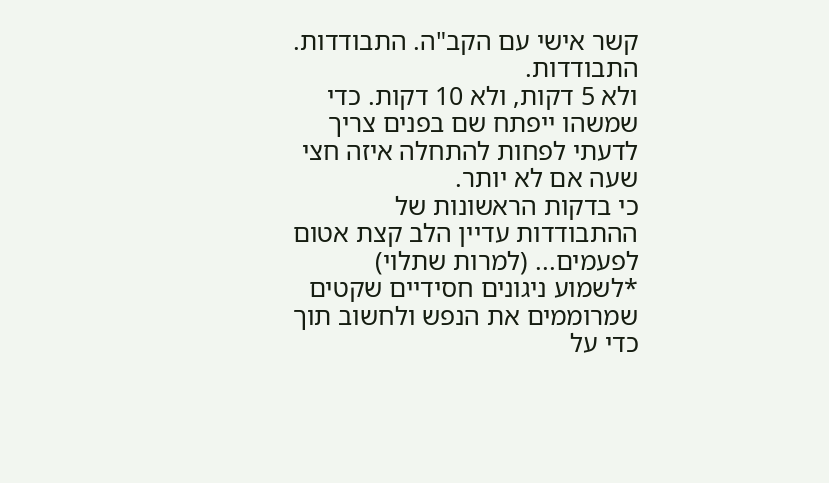קשר אישי עם הקב"ה. התבודדות. התבודדות.
ולא 5 דקות, ולא 10 דקות. כדי שמשהו ייפתח שם בפנים צריך לדעתי לפחות להתחלה איזה חצי שעה אם לא יותר.
כי בדקות הראשונות של ההתבודדות עדיין הלב קצת אטום לפעמים... (למרות שתלוי)
*לשמוע ניגונים חסידיים שקטים שמרוממים את הנפש ולחשוב תוך כדי על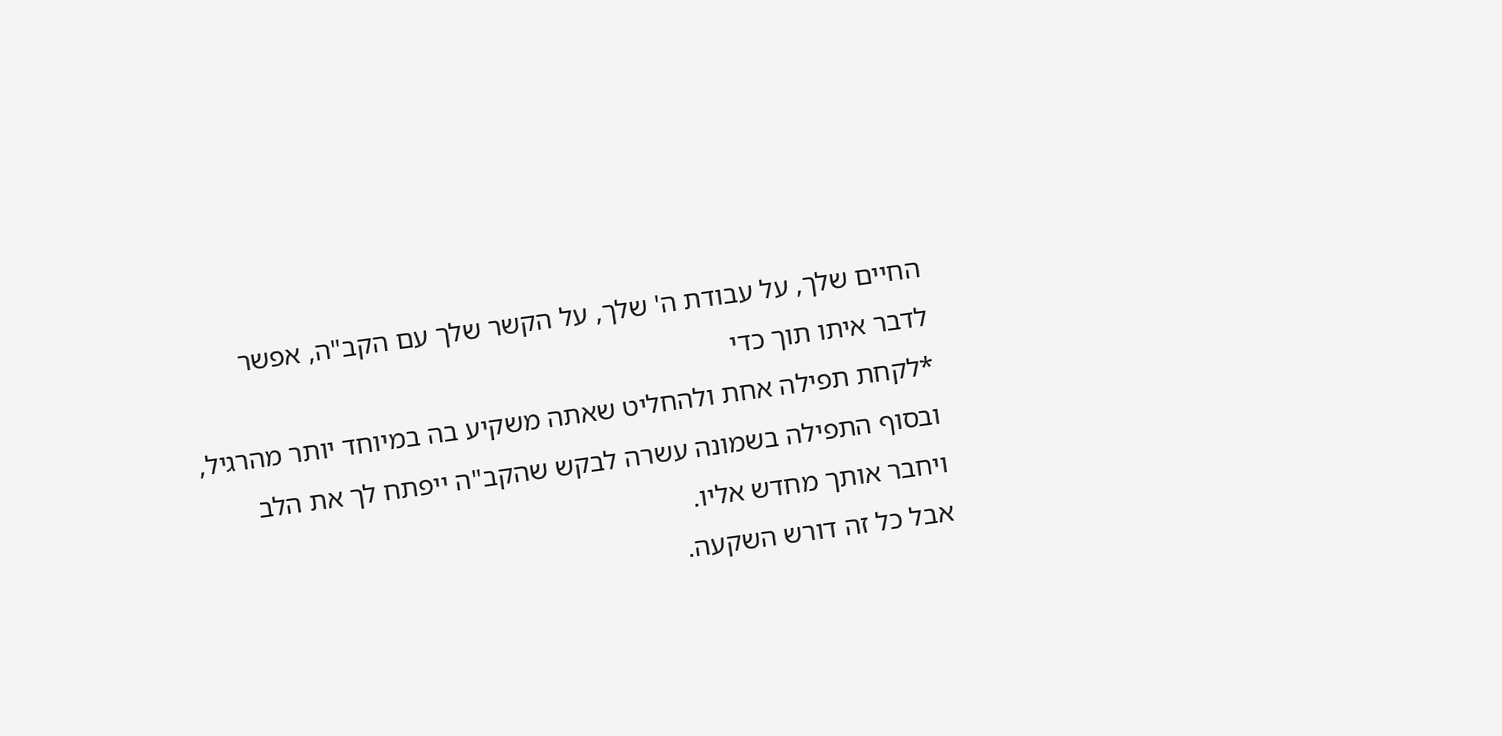החיים שלך, על עבודת ה' שלך, על הקשר שלך עם הקב"ה, אפשר לדבר איתו תוך כדי
*לקחת תפילה אחת ולהחליט שאתה משקיע בה במיוחד יותר מהרגיל, ובסוף התפילה בשמונה עשרה לבקש שהקב"ה ייפתח לך את הלב ויחבר אותך מחדש אליו.
אבל כל זה דורש השקעה.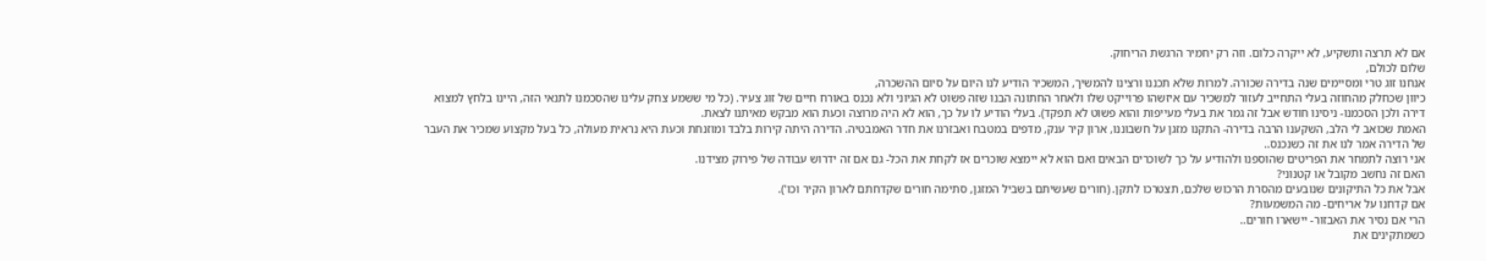אם לא תרצה ותשקיע, לא ייקרה כלום. וזה רק יחמיר הרגשת הריחוק.
שלום לכולם,
אנחנו זוג טרי ומסיימים שנה בדירה שכורה. למרות שלא תכננו ורצינו להמשיך, המשכיר הודיע לנו היום על סיום ההשכרה,
כיוון שכחלק מהחוזה בעלי התחייב לעזור למשכיר עם איזשהו פרוייקט שלו ולאחר החתונה הבנו שזה פשוט לא הגיוני ולא נכנס באורח חיים של זוג צעיר. (כל מי ששמע צחק עלינו שהסכמנו לתנאי הזה, היינו בלחץ למצוא דירה ולכן הסכמנו- ניסינו חודש אבל זה גמר את בעלי מעייפות והוא פשוט לא תפקד). בעלי הודיע לו על כך, הוא לא היה מרוצה וכעת הוא מבקש מאיתנו לצאת.
האמת שכואב לי הלב, השקענו הרבה בדירה- התקנו מזגן על חשבוננו, ארון קיר ענק, מדפים במטבח ואבזרנו את חדר האמבטיה. הדירה היתה קירות בלבד ומוזנחת וכעת היא נראית מעולה, כל בעל מקצוע שמכיר את העבר של הדירה אמר לנו את זה כשנכנס..
אני רוצה לתמחר את הפריטים שהוספנו ולהודיע על כך לשוכרים הבאים ואם הוא לא יימצא שוכרים אז לקחת את הכל- גם אם זה ידרוש עבודה של פירוק מצידנו.
האם זה נחשב מקובל או קטנוני?
אבל את כל התיקונים שנובעים מהסרת הרכוש שלכם, תצטרכו לתקן. (חורים שעשיתם בשביל המזגן, סתימה חורים שקדחתם לארון הקיר וכו').
אם קדחנו על אריחים- מה המשמעות?
הרי אם נסיר את האבזור- יישארו חורים..
כשמתקינים את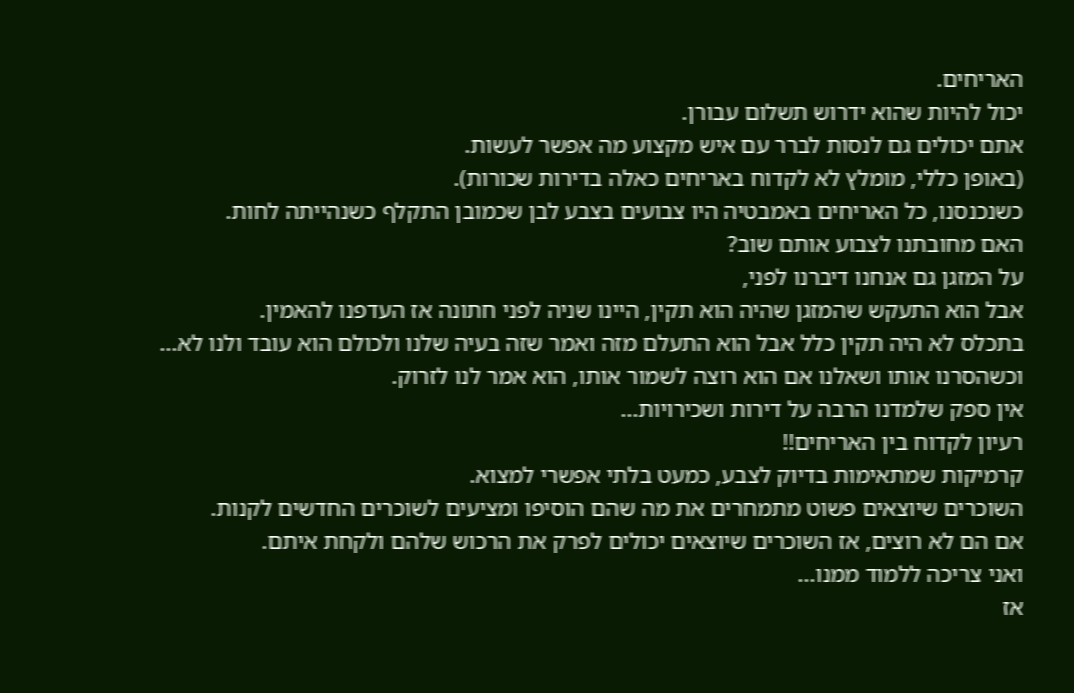האריחים.
יכול להיות שהוא ידרוש תשלום עבורן.
אתם יכולים גם לנסות לברר עם איש מקצוע מה אפשר לעשות.
(באופן כללי, מומלץ לא לקדוח באריחים כאלה בדירות שכורות).
כשנכנסנו, כל האריחים באמבטיה היו צבועים בצבע לבן שכמובן התקלף כשנהייתה לחות.
האם מחובתנו לצבוע אותם שוב?
על המזגן גם אנחנו דיברנו לפני,
אבל הוא התעקש שהמזגן שהיה הוא תקין, היינו שניה לפני חתונה אז העדפנו להאמין.
בתכלס לא היה תקין כלל אבל הוא התעלם מזה ואמר שזה בעיה שלנו ולכולם הוא עובד ולנו לא...
וכשהסרנו אותו ושאלנו אם הוא רוצה לשמור אותו, הוא אמר לנו לזרוק.
אין ספק שלמדנו הרבה על דירות ושכירויות...
רעיון לקדוח בין האריחים!!
קרמיקות שמתאימות בדיוק לצבע, כמעט בלתי אפשרי למצוא.
השוכרים שיוצאים פשוט מתמחרים את מה שהם הוסיפו ומציעים לשוכרים החדשים לקנות.
אם הם לא רוצים, אז השוכרים שיוצאים יכולים לפרק את הרכוש שלהם ולקחת איתם.
ואני צריכה ללמוד ממנו...
אז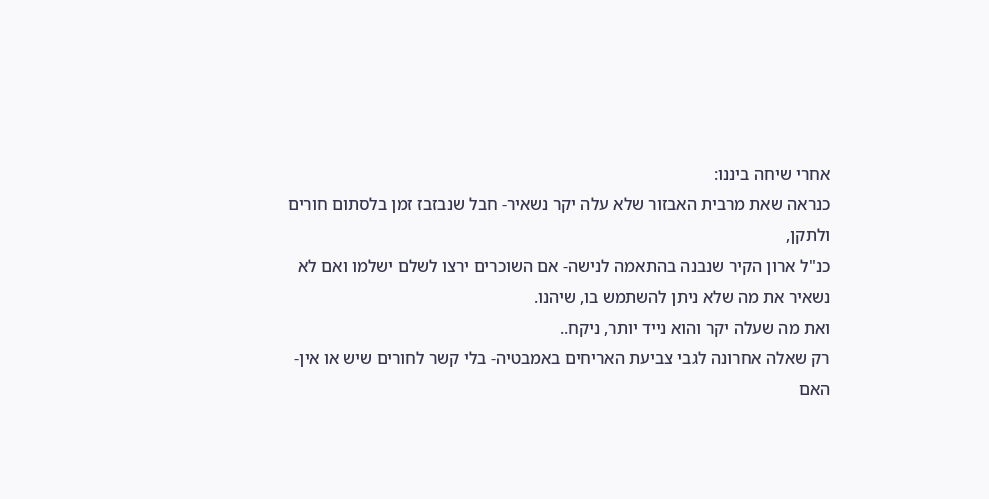אחרי שיחה ביננו:
כנראה שאת מרבית האבזור שלא עלה יקר נשאיר- חבל שנבזבז זמן בלסתום חורים ולתקן,
כנ"ל ארון הקיר שנבנה בהתאמה לנישה- אם השוכרים ירצו לשלם ישלמו ואם לא נשאיר את מה שלא ניתן להשתמש בו, שיהנו.
ואת מה שעלה יקר והוא נייד יותר, ניקח..
רק שאלה אחרונה לגבי צביעת האריחים באמבטיה- בלי קשר לחורים שיש או אין-
האם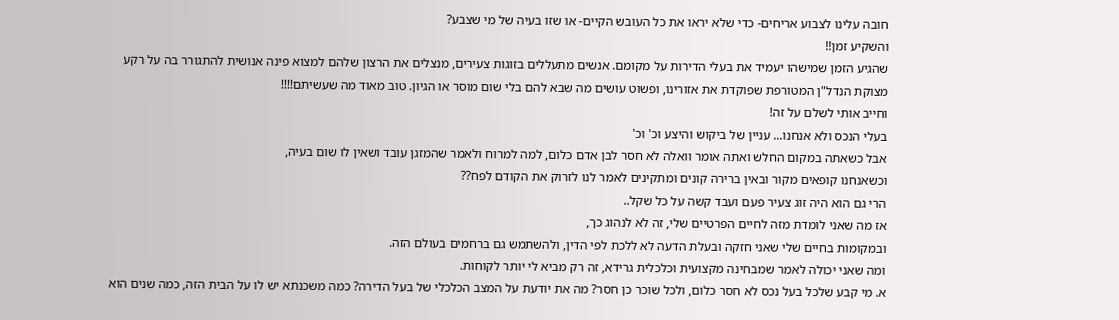חובה עלינו לצבוע אריחים- כדי שלא יראו את כל העובש הקיים- או שזו בעיה של מי שצבע?
והשקיע זמן!!
שהגיע הזמן שמישהו יעמיד את בעלי הדירות על מקומם. אנשים מתעללים בזוגות צעירים, מנצלים את הרצון שלהם למצוא פינה אנושית להתגורר בה על רקע מצוקת הנדל"ן המטורפת שפוקדת את אזורינו, ופשוט עושים מה שבא להם בלי שום מוסר או הגיון. טוב מאוד מה שעשיתם!!!!
וחייב אותי לשלם על זה!
בעלי הנכס ולא אנחנו... עניין של ביקוש והיצע וכ' וכ'
אבל כשאתה במקום החלש ואתה אומר וואלה לא חסר לבן אדם כלום, למה למרוח ולאמר שהמזגן עובד ושאין לו שום בעיה,
וכשאנחנו קופאים מקור ובאין ברירה קונים ומתקינים לאמר לנו לזרוק את הקודם לפח??
הרי גם הוא היה זוג צעיר פעם ועבד קשה על כל שקל..
אז מה שאני לומדת מזה לחיים הפרטיים שלי, זה לא לנהוג כך,
ובמקומות בחיים שלי שאני חזקה ובעלת הדעה לא ללכת לפי הדין, ולהשתמש גם ברחמים בעולם הזה.
ומה שאני יכולה לאמר שמבחינה מקצועית וכלכלית גרידא, זה רק מביא לי יותר לקוחות.
א. מי קבע שלכל בעל נכס לא חסר כלום, ולכל שוכר כן חסר? מה את יודעת על המצב הכלכלי של בעל הדירה? כמה משכנתא יש לו על הבית הזה, כמה שנים הוא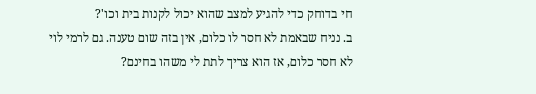חי בדוחק כדי להגיע למצב שהוא יכול לקנות בית וכו'?
ב. נניח שבאמת לא חסר לו כלום, אין בזה שום טענה. גם לרמי לוי לא חסר כלום, אז הוא צריך לתת לי משהו בחינם?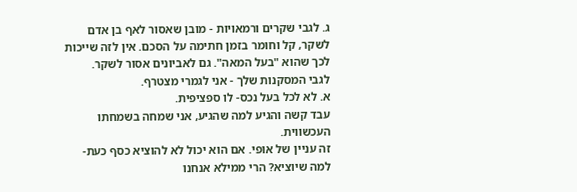ג. לגבי שקרים ורמאויות - מובן שאסור לאף בן אדם לשקר, קל וחומר בזמן חתימה על הסכם. אין לזה שייכות לכך שהוא "בעל המאה". גם לאביונים אסור לשקר.
לגבי המסקנות שלך - אני לגמרי מצטרף.
א. לא לכל בעל נכס- לו ספציפית.
עבד קשה והגיע למה שהגיע, אני שמחה בשמחתו העכשווית.
זה עניין של אופי. אם הוא יכול לא להוציא כסף כעת- למה שיוציא? הרי ממילא אנחנו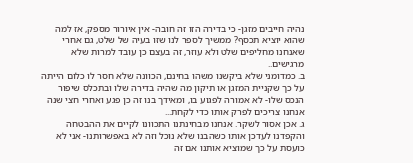נהיה חייבים מזגן- כי בדירה הזו זה חובה- אין איורור מספק, אז למה שהוא יוציא תכסף? ממשיך לספר לנו שזו בעיה של שלט, גם אחרי שאנחנו מחליפים שלט ולא עוזר, זה בעצם כן עובד למרות שלא מרגישים..
ב. כמדומני שלא ביקשנו משהו בחינם, הכוונה שלא חסר לו כלום הייתה על כך שקניית המזגן או תיקון מה שהיה בדירה שלו ובתכלס שיפור הנכס שלו- לא אמורה לפגוע בו, ומאידך בנו זה כן פגע ואחרי חצי שנה אנחנו צריכים לפרק אותו כדי לקחת...
ג. אכן אסור לשקר. אנחנו מבחינתנו התכוונו לקיים את ההבטחה והקפדנו לעדכן אותו כשהבנו שלא נוכל וזה לא באפשרותנו- אני לא כועסת על כך שמוציא אותנו אם זה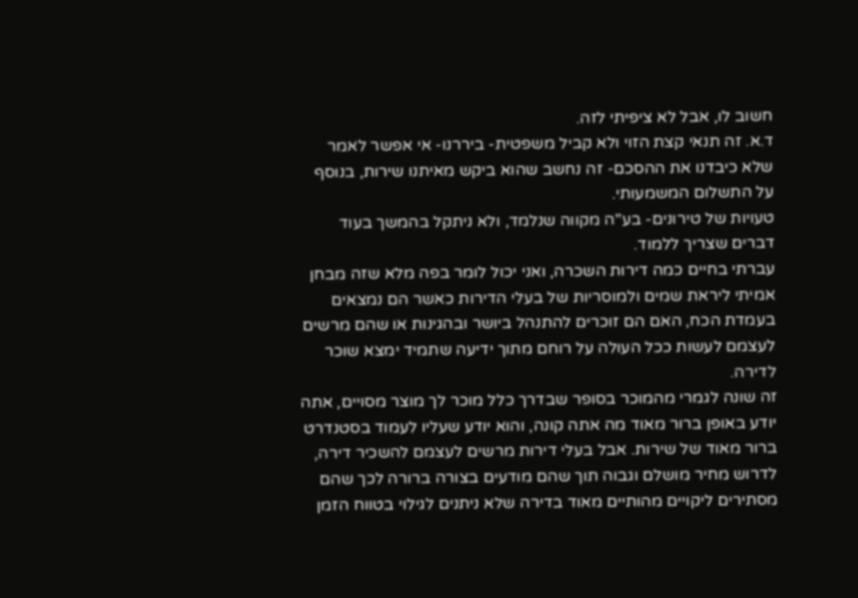חשוב לו, אבל לא ציפיתי לזה.
ד.א. זה תנאי קצת הזוי ולא קביל משפטית- ביררנו- אי אפשר לאמר שלא כיבדנו את ההסכם- זה נחשב שהוא ביקש מאיתנו שירות, בנוסף על התשלום המשמעותי.
טעויות של טירונים- בע"ה מקווה שנלמד, ולא ניתקל בהמשך בעוד דברים שצריך ללמוד.
עברתי בחיים כמה דירות השכרה, ואני יכול לומר בפה מלא שזה מבחן אמיתי ליראת שמים ולמוסריות של בעלי הדירות כאשר הם נמצאים בעמדת הכח, האם הם זוכרים להתנהל ביושר ובהגינות או שהם מרשים לעצמם לעשות ככל העולה על רוחם מתוך ידיעה שתמיד ימצא שוכר לדירה.
זה שונה לגמרי מהמוכר בסופר שבדרך כלל מוכר לך מוצר מסויים, אתה יודע באופן ברור מאוד מה אתה קונה, והוא יודע שעליו לעמוד בסטנדרט ברור מאוד של שירות. אבל בעלי דירות מרשים לעצמם להשכיר דירה, לדרוש מחיר מושלם וגבוה תוך שהם מודעים בצורה ברורה לכך שהם מסתירים ליקויים מהותיים מאוד בדירה שלא ניתנים לגילוי בטווח הזמן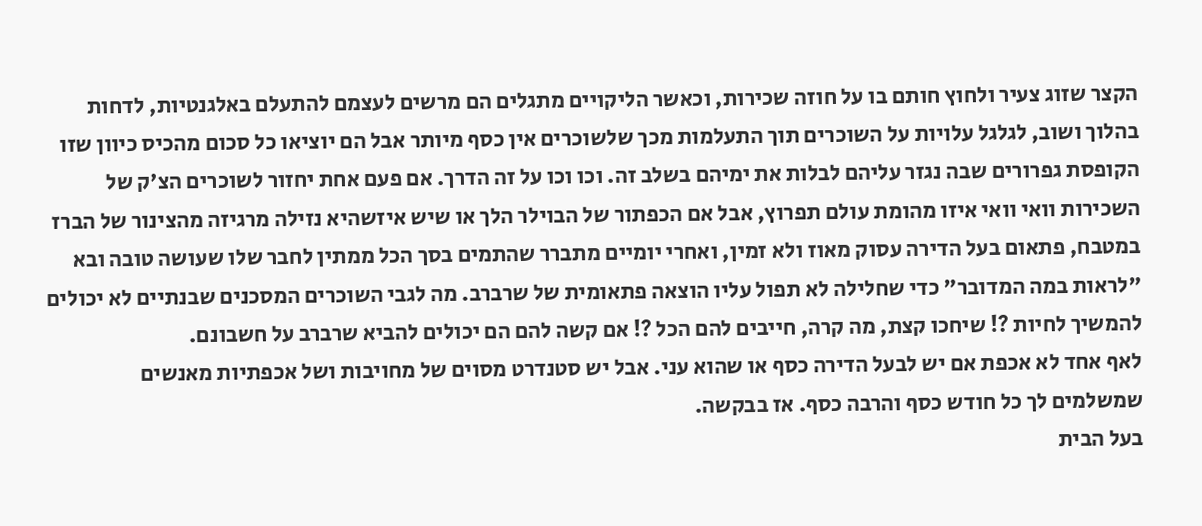הקצר שזוג צעיר ולחוץ חותם בו על חוזה שכירות, וכאשר הליקויים מתגלים הם מרשים לעצמם להתעלם באלגנטיות, לדחות בהלוך ושוב, לגלגל עלויות על השוכרים תוך התעלמות מכך שלשוכרים אין כסף מיותר אבל הם יוציאו כל סכום מהכיס כיוון שזו הקופסת גפרורים שבה נגזר עליהם לבלות את ימיהם בשלב זה. וכו וכו על זה הדרך. אם פעם אחת יחזור לשוכרים הצ'ק של השכירות וואי וואי איזו מהומת עולם תפרוץ, אבל אם הכפתור של הבוילר הלך או שיש איזשהיא נזילה מרגיזה מהצינור של הברז במטבח, פתאום בעל הדירה עסוק מאוז ולא זמין, ואחרי יומיים מתברר שהתמים בסך הכל ממתין לחבר שלו שעושה טובה ובא "לראות במה המדובר" כדי שחלילה לא תפול עליו הוצאה פתאומית של שרברב. מה לגבי השוכרים המסכנים שבנתיים לא יכולים להמשיך לחיות ?! שיחכו קצת, מה קרה, חייבים להם הכל ?! אם קשה להם הם יכולים להביא שרברב על חשבונם.
לאף אחד לא אכפת אם יש לבעל הדירה כסף או שהוא עני. אבל יש סטנדרט מסוים של מחויבות ושל אכפתיות מאנשים שמשלמים לך כל חודש כסף והרבה כסף. אז בבקשה.
בעל הבית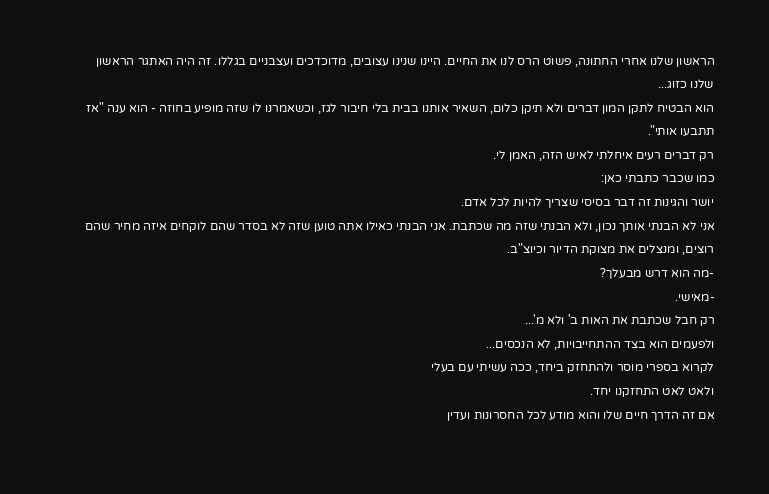הראשון שלנו אחרי החתונה, פשוט הרס לנו את החיים. היינו שנינו עצובים, מדוכדכים ועצבניים בגללו. זה היה האתגר הראשון שלנו כזוג...
הוא הבטיח לתקן המון דברים ולא תיקן כלום, השאיר אותנו בבית בלי חיבור לגז, וכשאמרנו לו שזה מופיע בחוזה - הוא ענה "אז תתבעו אותי".
רק דברים רעים איחלתי לאיש הזה, האמן לי.
כמו שכבר כתבתי כאן:
יושר והגינות זה דבר בסיסי שצריך להיות לכל אדם.
אני לא הבנתי אותך נכון, ולא הבנתי שזה מה שכתבת. אני הבנתי כאילו אתה טוען שזה לא בסדר שהם לוקחים איזה מחיר שהם רוצים, ומנצלים את מצוקת הדיור וכיוצ"ב.
-מה הוא דרש מבעלך?
-מאישי.
רק חבל שכתבת את האות ב' ולא מ'...
ולפעמים הוא בצד ההתחייבויות, לא הנכסים...
לקרוא בספרי מוסר ולהתחזק ביחד, ככה עשיתי עם בעלי
ולאט לאט התחזקנו יחד.
אם זה הדרך חיים שלו והוא מודע לכל החסרונות ועדין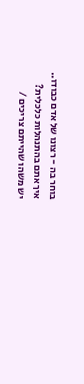בוחר בה - רצונו של אדם כבודו..
איך אתם בהתנהלות כלכלית?
יש משהו שהייתם צריכים /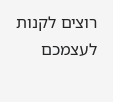רוצים לקנות לעצמכם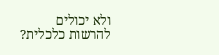ולא יכולים להרשות כלכלית?